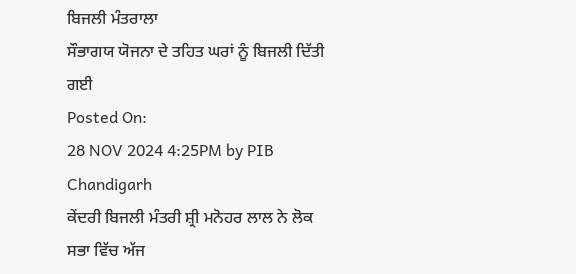ਬਿਜਲੀ ਮੰਤਰਾਲਾ
ਸੌਭਾਗਯ ਯੋਜਨਾ ਦੇ ਤਹਿਤ ਘਰਾਂ ਨੂੰ ਬਿਜਲੀ ਦਿੱਤੀ ਗਈ
Posted On:
28 NOV 2024 4:25PM by PIB Chandigarh
ਕੇਂਦਰੀ ਬਿਜਲੀ ਮੰਤਰੀ ਸ਼੍ਰੀ ਮਨੋਹਰ ਲਾਲ ਨੇ ਲੋਕ ਸਭਾ ਵਿੱਚ ਅੱਜ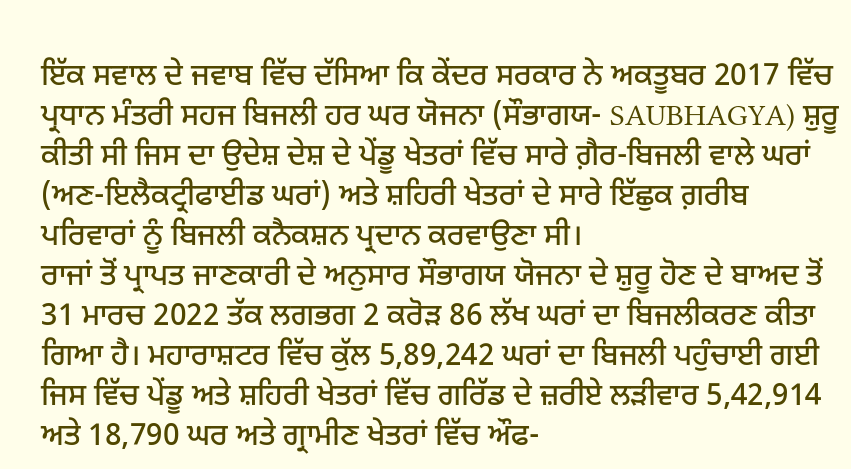ਇੱਕ ਸਵਾਲ ਦੇ ਜਵਾਬ ਵਿੱਚ ਦੱਸਿਆ ਕਿ ਕੇਂਦਰ ਸਰਕਾਰ ਨੇ ਅਕਤੂਬਰ 2017 ਵਿੱਚ ਪ੍ਰਧਾਨ ਮੰਤਰੀ ਸਹਜ ਬਿਜਲੀ ਹਰ ਘਰ ਯੋਜਨਾ (ਸੌਭਾਗਯ- SAUBHAGYA) ਸ਼ੁਰੂ ਕੀਤੀ ਸੀ ਜਿਸ ਦਾ ਉਦੇਸ਼ ਦੇਸ਼ ਦੇ ਪੇਂਡੂ ਖੇਤਰਾਂ ਵਿੱਚ ਸਾਰੇ ਗ਼ੈਰ-ਬਿਜਲੀ ਵਾਲੇ ਘਰਾਂ (ਅਣ-ਇਲੈਕਟ੍ਰੀਫਾਈਡ ਘਰਾਂ) ਅਤੇ ਸ਼ਹਿਰੀ ਖੇਤਰਾਂ ਦੇ ਸਾਰੇ ਇੱਛੁਕ ਗ਼ਰੀਬ ਪਰਿਵਾਰਾਂ ਨੂੰ ਬਿਜਲੀ ਕਨੈਕਸ਼ਨ ਪ੍ਰਦਾਨ ਕਰਵਾਉਣਾ ਸੀ।
ਰਾਜਾਂ ਤੋਂ ਪ੍ਰਾਪਤ ਜਾਣਕਾਰੀ ਦੇ ਅਨੁਸਾਰ ਸੌਭਾਗਯ ਯੋਜਨਾ ਦੇ ਸ਼ੁਰੂ ਹੋਣ ਦੇ ਬਾਅਦ ਤੋਂ 31 ਮਾਰਚ 2022 ਤੱਕ ਲਗਭਗ 2 ਕਰੋੜ 86 ਲੱਖ ਘਰਾਂ ਦਾ ਬਿਜਲੀਕਰਣ ਕੀਤਾ ਗਿਆ ਹੈ। ਮਹਾਰਾਸ਼ਟਰ ਵਿੱਚ ਕੁੱਲ 5,89,242 ਘਰਾਂ ਦਾ ਬਿਜਲੀ ਪਹੁੰਚਾਈ ਗਈ ਜਿਸ ਵਿੱਚ ਪੇਂਡੂ ਅਤੇ ਸ਼ਹਿਰੀ ਖੇਤਰਾਂ ਵਿੱਚ ਗਰਿੱਡ ਦੇ ਜ਼ਰੀਏ ਲੜੀਵਾਰ 5,42,914 ਅਤੇ 18,790 ਘਰ ਅਤੇ ਗ੍ਰਾਮੀਣ ਖੇਤਰਾਂ ਵਿੱਚ ਔਫ-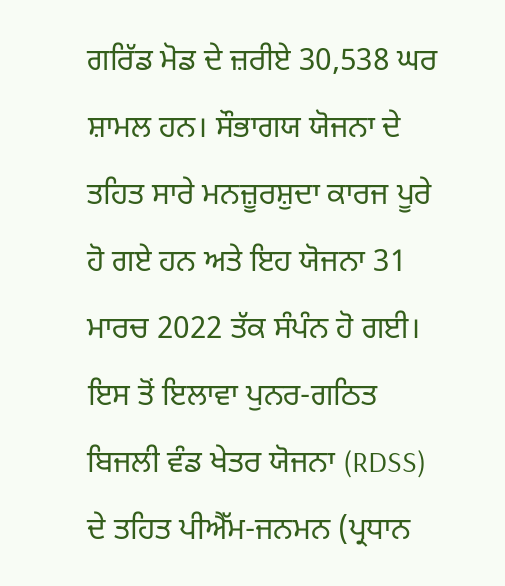ਗਰਿੱਡ ਮੋਡ ਦੇ ਜ਼ਰੀਏ 30,538 ਘਰ ਸ਼ਾਮਲ ਹਨ। ਸੌਭਾਗਯ ਯੋਜਨਾ ਦੇ ਤਹਿਤ ਸਾਰੇ ਮਨਜ਼ੂਰਸ਼ੁਦਾ ਕਾਰਜ ਪੂਰੇ ਹੋ ਗਏ ਹਨ ਅਤੇ ਇਹ ਯੋਜਨਾ 31 ਮਾਰਚ 2022 ਤੱਕ ਸੰਪੰਨ ਹੋ ਗਈ। ਇਸ ਤੋਂ ਇਲਾਵਾ ਪੁਨਰ-ਗਠਿਤ ਬਿਜਲੀ ਵੰਡ ਖੇਤਰ ਯੋਜਨਾ (RDSS) ਦੇ ਤਹਿਤ ਪੀਐੱਮ-ਜਨਮਨ (ਪ੍ਰਧਾਨ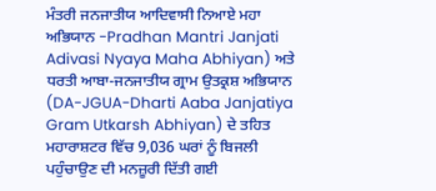ਮੰਤਰੀ ਜਨਜਾਤੀਯ ਆਦਿਵਾਸੀ ਨਿਆਏ ਮਹਾ ਅਭਿਯਾਨ -Pradhan Mantri Janjati Adivasi Nyaya Maha Abhiyan) ਅਤੇ ਧਰਤੀ ਆਬਾ-ਜਨਜਾਤੀਯ ਗ੍ਰਾਮ ਉਤਕ੍ਰਸ਼ ਅਭਿਯਾਨ (DA-JGUA-Dharti Aaba Janjatiya Gram Utkarsh Abhiyan) ਦੇ ਤਹਿਤ ਮਹਾਰਾਸ਼ਟਰ ਵਿੱਚ 9,036 ਘਰਾਂ ਨੂੰ ਬਿਜਲੀ ਪਹੁੰਚਾਉਣ ਦੀ ਮਨਜ਼ੂਰੀ ਦਿੱਤੀ ਗਈ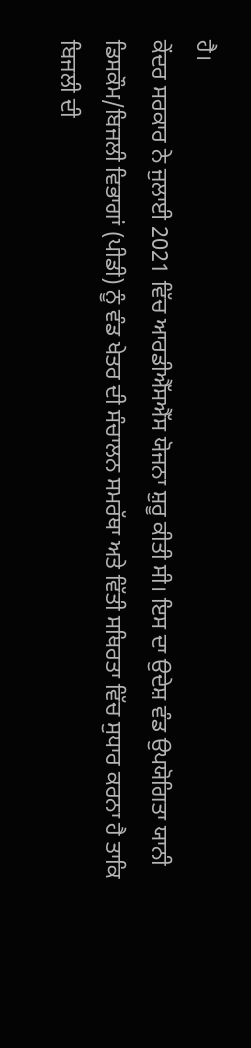ਹੈ।
ਕੇਂਦਰ ਸਰਕਾਰ ਨੇ ਜੁਲਾਈ 2021 ਵਿੱਚ ਆਰਡੀਐੱਸਐੱਸ ਯੋਜਨਾ ਸ਼ੁਰੂ ਕੀਤੀ ਸੀ। ਇਸ ਦਾ ਉਦੇਸ਼ ਵੰਡ ਉਪਯੋਗਿਤਾ ਯਾਨੀ ਡਿਸਕੌਮ/ਬਿਜਲੀ ਵਿਭਾਗਾਂ (ਪੀਡੀ) ਨੂੰ ਵੰਡ ਖੇਤਰ ਦੀ ਸੰਚਾਲਨ ਸਮਰੱਥਾ ਅਤੇ ਵਿੱਤੀ ਸਥਿਰਤਾ ਵਿੱਚ ਸੁਧਾਰ ਕਰਨਾ ਹੈ ਤਾਕਿ ਬਿਜਲੀ ਦੀ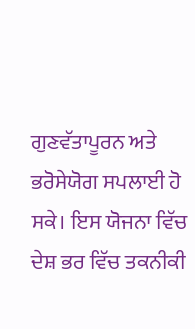ਗੁਣਵੱਤਾਪੂਰਨ ਅਤੇ ਭਰੋਸੇਯੋਗ ਸਪਲਾਈ ਹੋ ਸਕੇ। ਇਸ ਯੋਜਨਾ ਵਿੱਚ ਦੇਸ਼ ਭਰ ਵਿੱਚ ਤਕਨੀਕੀ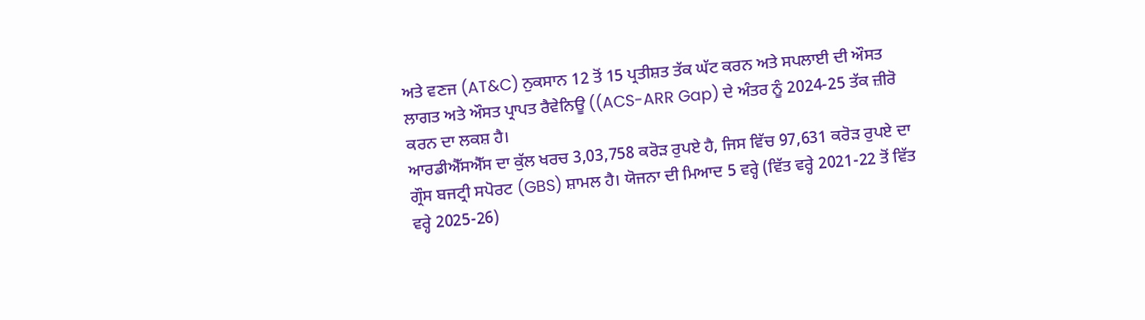ਅਤੇ ਵਣਜ (AT&C) ਨੁਕਸਾਨ 12 ਤੋਂ 15 ਪ੍ਰਤੀਸ਼ਤ ਤੱਕ ਘੱਟ ਕਰਨ ਅਤੇ ਸਪਲਾਈ ਦੀ ਔਸਤ ਲਾਗਤ ਅਤੇ ਔਸਤ ਪ੍ਰਾਪਤ ਰੈਵੇਨਿਊ ((ACS-ARR Gap) ਦੇ ਅੰਤਰ ਨੂੰ 2024-25 ਤੱਕ ਜ਼ੀਰੋ ਕਰਨ ਦਾ ਲਕਸ਼ ਹੈ।
ਆਰਡੀਐੱਸਐੱਸ ਦਾ ਕੁੱਲ ਖਰਚ 3,03,758 ਕਰੋੜ ਰੁਪਏ ਹੈ, ਜਿਸ ਵਿੱਚ 97,631 ਕਰੋੜ ਰੁਪਏ ਦਾ ਗ੍ਰੌਸ ਬਜਟ੍ਰੀ ਸਪੋਰਟ (GBS) ਸ਼ਾਮਲ ਹੈ। ਯੋਜਨਾ ਦੀ ਮਿਆਦ 5 ਵਰ੍ਹੇ (ਵਿੱਤ ਵਰ੍ਹੇ 2021-22 ਤੋਂ ਵਿੱਤ ਵਰ੍ਹੇ 2025-26)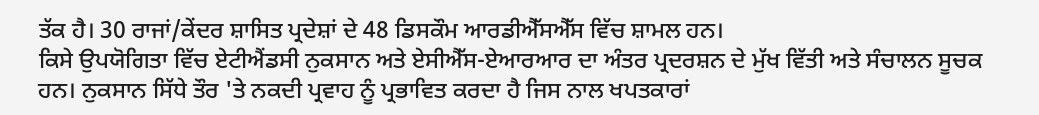ਤੱਕ ਹੈ। 30 ਰਾਜਾਂ/ਕੇਂਦਰ ਸ਼ਾਸਿਤ ਪ੍ਰਦੇਸ਼ਾਂ ਦੇ 48 ਡਿਸਕੌਮ ਆਰਡੀਐੱਸਐੱਸ ਵਿੱਚ ਸ਼ਾਮਲ ਹਨ।
ਕਿਸੇ ਉਪਯੋਗਿਤਾ ਵਿੱਚ ਏਟੀਐਂਡਸੀ ਨੁਕਸਾਨ ਅਤੇ ਏਸੀਐੱਸ-ਏਆਰਆਰ ਦਾ ਅੰਤਰ ਪ੍ਰਦਰਸ਼ਨ ਦੇ ਮੁੱਖ ਵਿੱਤੀ ਅਤੇ ਸੰਚਾਲਨ ਸੂਚਕ ਹਨ। ਨੁਕਸਾਨ ਸਿੱਧੇ ਤੌਰ 'ਤੇ ਨਕਦੀ ਪ੍ਰਵਾਹ ਨੂੰ ਪ੍ਰਭਾਵਿਤ ਕਰਦਾ ਹੈ ਜਿਸ ਨਾਲ ਖਪਤਕਾਰਾਂ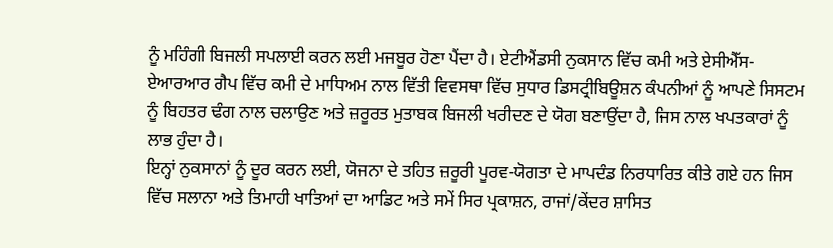ਨੂੰ ਮਹਿੰਗੀ ਬਿਜਲੀ ਸਪਲਾਈ ਕਰਨ ਲਈ ਮਜਬੂਰ ਹੋਣਾ ਪੈਂਦਾ ਹੈ। ਏਟੀਐਂਡਸੀ ਨੁਕਸਾਨ ਵਿੱਚ ਕਮੀ ਅਤੇ ਏਸੀਐੱਸ-ਏਆਰਆਰ ਗੈਪ ਵਿੱਚ ਕਮੀ ਦੇ ਮਾਧਿਅਮ ਨਾਲ ਵਿੱਤੀ ਵਿਵਸਥਾ ਵਿੱਚ ਸੁਧਾਰ ਡਿਸਟ੍ਰੀਬਿਊਸ਼ਨ ਕੰਪਨੀਆਂ ਨੂੰ ਆਪਣੇ ਸਿਸਟਮ ਨੂੰ ਬਿਹਤਰ ਢੰਗ ਨਾਲ ਚਲਾਉਣ ਅਤੇ ਜ਼ਰੂਰਤ ਮੁਤਾਬਕ ਬਿਜਲੀ ਖਰੀਦਣ ਦੇ ਯੋਗ ਬਣਾਉਂਦਾ ਹੈ, ਜਿਸ ਨਾਲ ਖਪਤਕਾਰਾਂ ਨੂੰ ਲਾਭ ਹੁੰਦਾ ਹੈ।
ਇਨ੍ਹਾਂ ਨੁਕਸਾਨਾਂ ਨੂੰ ਦੂਰ ਕਰਨ ਲਈ, ਯੋਜਨਾ ਦੇ ਤਹਿਤ ਜ਼ਰੂਰੀ ਪੂਰਵ-ਯੋਗਤਾ ਦੇ ਮਾਪਦੰਡ ਨਿਰਧਾਰਿਤ ਕੀਤੇ ਗਏ ਹਨ ਜਿਸ ਵਿੱਚ ਸਲਾਨਾ ਅਤੇ ਤਿਮਾਹੀ ਖਾਤਿਆਂ ਦਾ ਆਡਿਟ ਅਤੇ ਸਮੇਂ ਸਿਰ ਪ੍ਰਕਾਸ਼ਨ, ਰਾਜਾਂ/ਕੇਂਦਰ ਸ਼ਾਸਿਤ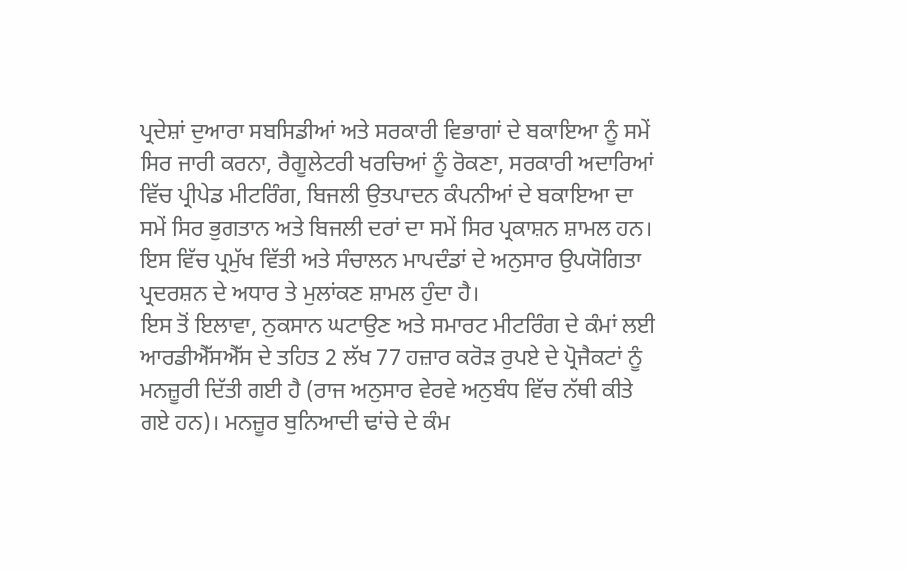ਪ੍ਰਦੇਸ਼ਾਂ ਦੁਆਰਾ ਸਬਸਿਡੀਆਂ ਅਤੇ ਸਰਕਾਰੀ ਵਿਭਾਗਾਂ ਦੇ ਬਕਾਇਆ ਨੂੰ ਸਮੇਂ ਸਿਰ ਜਾਰੀ ਕਰਨਾ, ਰੈਗੂਲੇਟਰੀ ਖਰਚਿਆਂ ਨੂੰ ਰੋਕਣਾ, ਸਰਕਾਰੀ ਅਦਾਰਿਆਂ ਵਿੱਚ ਪ੍ਰੀਪੇਡ ਮੀਟਰਿੰਗ, ਬਿਜਲੀ ਉਤਪਾਦਨ ਕੰਪਨੀਆਂ ਦੇ ਬਕਾਇਆ ਦਾ ਸਮੇਂ ਸਿਰ ਭੁਗਤਾਨ ਅਤੇ ਬਿਜਲੀ ਦਰਾਂ ਦਾ ਸਮੇਂ ਸਿਰ ਪ੍ਰਕਾਸ਼ਨ ਸ਼ਾਮਲ ਹਨ। ਇਸ ਵਿੱਚ ਪ੍ਰਮੁੱਖ ਵਿੱਤੀ ਅਤੇ ਸੰਚਾਲਨ ਮਾਪਦੰਡਾਂ ਦੇ ਅਨੁਸਾਰ ਉਪਯੋਗਿਤਾ ਪ੍ਰਦਰਸ਼ਨ ਦੇ ਅਧਾਰ ਤੇ ਮੁਲਾਂਕਣ ਸ਼ਾਮਲ ਹੁੰਦਾ ਹੈ।
ਇਸ ਤੋਂ ਇਲਾਵਾ, ਨੁਕਸਾਨ ਘਟਾਉਣ ਅਤੇ ਸਮਾਰਟ ਮੀਟਰਿੰਗ ਦੇ ਕੰਮਾਂ ਲਈ ਆਰਡੀਐੱਸਐੱਸ ਦੇ ਤਹਿਤ 2 ਲੱਖ 77 ਹਜ਼ਾਰ ਕਰੋੜ ਰੁਪਏ ਦੇ ਪ੍ਰੋਜੈਕਟਾਂ ਨੂੰ ਮਨਜ਼ੂਰੀ ਦਿੱਤੀ ਗਈ ਹੈ (ਰਾਜ ਅਨੁਸਾਰ ਵੇਰਵੇ ਅਨੁਬੰਧ ਵਿੱਚ ਨੱਥੀ ਕੀਤੇ ਗਏ ਹਨ)। ਮਨਜ਼ੂਰ ਬੁਨਿਆਦੀ ਢਾਂਚੇ ਦੇ ਕੰਮ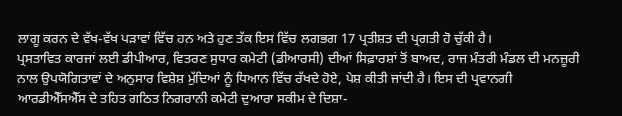ਲਾਗੂ ਕਰਨ ਦੇ ਵੱਖ-ਵੱਖ ਪੜਾਵਾਂ ਵਿੱਚ ਹਨ ਅਤੇ ਹੁਣ ਤੱਕ ਇਸ ਵਿੱਚ ਲਗਭਗ 17 ਪ੍ਰਤੀਸ਼ਤ ਦੀ ਪ੍ਰਗਤੀ ਹੋ ਚੁੱਕੀ ਹੈ।
ਪ੍ਰਸਤਾਵਿਤ ਕਾਰਜਾਂ ਲਈ ਡੀਪੀਆਰ, ਵਿਤਰਣ ਸੁਧਾਰ ਕਮੇਟੀ (ਡੀਆਰਸੀ) ਦੀਆਂ ਸਿਫ਼ਾਰਸ਼ਾਂ ਤੋਂ ਬਾਅਦ, ਰਾਜ ਮੰਤਰੀ ਮੰਡਲ ਦੀ ਮਨਜ਼ੂਰੀ ਨਾਲ ਉਪਯੋਗਿਤਾਵਾਂ ਦੇ ਅਨੁਸਾਰ ਵਿਸ਼ੇਸ਼ ਮੁੱਦਿਆਂ ਨੂੰ ਧਿਆਨ ਵਿੱਚ ਰੱਖਦੇ ਹੋਏ, ਪੇਸ਼ ਕੀਤੀ ਜਾਂਦੀ ਹੈ। ਇਸ ਦੀ ਪ੍ਰਵਾਨਗੀ ਆਰਡੀਐੱਸਐੱਸ ਦੇ ਤਹਿਤ ਗਠਿਤ ਨਿਗਰਾਨੀ ਕਮੇਟੀ ਦੁਆਰਾ ਸਕੀਮ ਦੇ ਦਿਸ਼ਾ-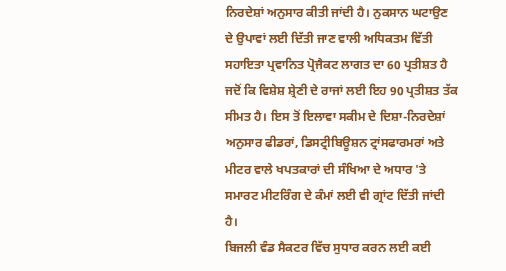ਨਿਰਦੇਸ਼ਾਂ ਅਨੁਸਾਰ ਕੀਤੀ ਜਾਂਦੀ ਹੈ। ਨੁਕਸਾਨ ਘਟਾਉਣ ਦੇ ਉਪਾਵਾਂ ਲਈ ਦਿੱਤੀ ਜਾਣ ਵਾਲੀ ਅਧਿਕਤਮ ਵਿੱਤੀ ਸਹਾਇਤਾ ਪ੍ਰਵਾਨਿਤ ਪ੍ਰੋਜੈਕਟ ਲਾਗਤ ਦਾ 60 ਪ੍ਰਤੀਸ਼ਤ ਹੈ ਜਦੋਂ ਕਿ ਵਿਸ਼ੇਸ਼ ਸ਼੍ਰੇਣੀ ਦੇ ਰਾਜਾਂ ਲਈ ਇਹ 90 ਪ੍ਰਤੀਸ਼ਤ ਤੱਕ ਸੀਮਤ ਹੈ। ਇਸ ਤੋਂ ਇਲਾਵਾ ਸਕੀਮ ਦੇ ਦਿਸ਼ਾ-ਨਿਰਦੇਸ਼ਾਂ ਅਨੁਸਾਰ ਫੀਡਰਾਂ, ਡਿਸਟ੍ਰੀਬਿਊਸ਼ਨ ਟ੍ਰਾਂਸਫਾਰਮਰਾਂ ਅਤੇ ਮੀਟਰ ਵਾਲੇ ਖਪਤਕਾਰਾਂ ਦੀ ਸੰਖਿਆ ਦੇ ਅਧਾਰ 'ਤੇ ਸਮਾਰਟ ਮੀਟਰਿੰਗ ਦੇ ਕੰਮਾਂ ਲਈ ਵੀ ਗ੍ਰਾਂਟ ਦਿੱਤੀ ਜਾਂਦੀ ਹੈ।
ਬਿਜਲੀ ਵੰਡ ਸੈਕਟਰ ਵਿੱਚ ਸੁਧਾਰ ਕਰਨ ਲਈ ਕਈ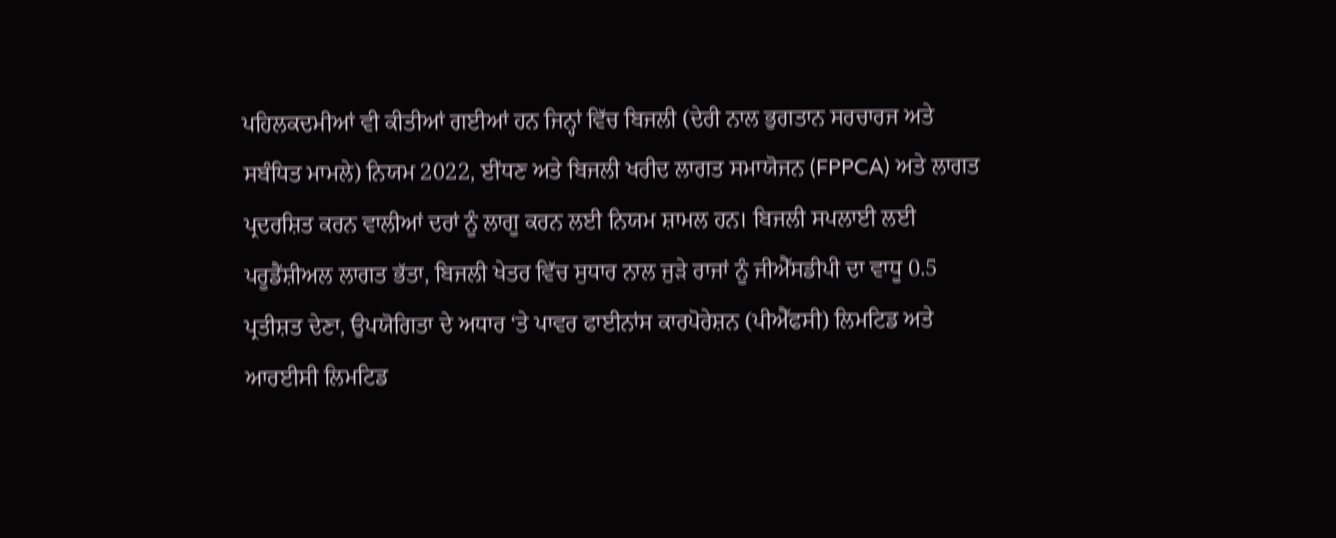ਪਹਿਲਕਦਮੀਆਂ ਵੀ ਕੀਤੀਆਂ ਗਈਆਂ ਹਨ ਜਿਨ੍ਹਾਂ ਵਿੱਚ ਬਿਜਲੀ (ਦੇਰੀ ਨਾਲ ਭੁਗਤਾਨ ਸਰਚਾਰਜ ਅਤੇ ਸਬੰਧਿਤ ਮਾਮਲੇ) ਨਿਯਮ 2022, ਈਂਧਣ ਅਤੇ ਬਿਜਲੀ ਖਰੀਦ ਲਾਗਤ ਸਮਾਯੋਜਨ (FPPCA) ਅਤੇ ਲਾਗਤ ਪ੍ਰਦਰਸ਼ਿਤ ਕਰਨ ਵਾਲੀਆਂ ਦਰਾਂ ਨੂੰ ਲਾਗੂ ਕਰਨ ਲਈ ਨਿਯਮ ਸ਼ਾਮਲ ਹਨ। ਬਿਜਲੀ ਸਪਲਾਈ ਲਈ ਪਰੂਡੈਂਸ਼ੀਅਲ ਲਾਗਤ ਭੱਤਾ, ਬਿਜਲੀ ਖੇਤਰ ਵਿੱਚ ਸੁਧਾਰ ਨਾਲ ਜੁੜੇ ਰਾਜਾਂ ਨੂੰ ਜੀਐੱਸਡੀਪੀ ਦਾ ਵਾਧੂ 0.5 ਪ੍ਰਤੀਸ਼ਤ ਦੇਣਾ, ਉਪਯੋਗਿਤਾ ਦੇ ਅਧਾਰ ‘ਤੇ ਪਾਵਰ ਫਾਈਨਾਂਸ ਕਾਰਪੋਰੇਸ਼ਨ (ਪੀਐੱਫਸੀ) ਲਿਮਟਿਡ ਅਤੇ ਆਰਈਸੀ ਲਿਮਟਿਡ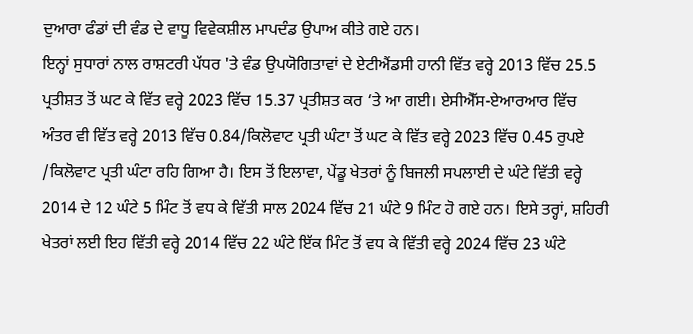ਦੁਆਰਾ ਫੰਡਾਂ ਦੀ ਵੰਡ ਦੇ ਵਾਧੂ ਵਿਵੇਕਸ਼ੀਲ ਮਾਪਦੰਡ ਉਪਾਅ ਕੀਤੇ ਗਏ ਹਨ।
ਇਨ੍ਹਾਂ ਸੁਧਾਰਾਂ ਨਾਲ ਰਾਸ਼ਟਰੀ ਪੱਧਰ 'ਤੇ ਵੰਡ ਉਪਯੋਗਿਤਾਵਾਂ ਦੇ ਏਟੀਐਂਡਸੀ ਹਾਨੀ ਵਿੱਤ ਵਰ੍ਹੇ 2013 ਵਿੱਚ 25.5 ਪ੍ਰਤੀਸ਼ਤ ਤੋਂ ਘਟ ਕੇ ਵਿੱਤ ਵਰ੍ਹੇ 2023 ਵਿੱਚ 15.37 ਪ੍ਰਤੀਸ਼ਤ ਕਰ ‘ਤੇ ਆ ਗਈ। ਏਸੀਐੱਸ-ਏਆਰਆਰ ਵਿੱਚ ਅੰਤਰ ਵੀ ਵਿੱਤ ਵਰ੍ਹੇ 2013 ਵਿੱਚ 0.84/ਕਿਲੋਵਾਟ ਪ੍ਰਤੀ ਘੰਟਾ ਤੋਂ ਘਟ ਕੇ ਵਿੱਤ ਵਰ੍ਹੇ 2023 ਵਿੱਚ 0.45 ਰੁਪਏ /ਕਿਲੋਵਾਟ ਪ੍ਰਤੀ ਘੰਟਾ ਰਹਿ ਗਿਆ ਹੈ। ਇਸ ਤੋਂ ਇਲਾਵਾ, ਪੇਂਡੂ ਖੇਤਰਾਂ ਨੂੰ ਬਿਜਲੀ ਸਪਲਾਈ ਦੇ ਘੰਟੇ ਵਿੱਤੀ ਵਰ੍ਹੇ 2014 ਦੇ 12 ਘੰਟੇ 5 ਮਿੰਟ ਤੋਂ ਵਧ ਕੇ ਵਿੱਤੀ ਸਾਲ 2024 ਵਿੱਚ 21 ਘੰਟੇ 9 ਮਿੰਟ ਹੋ ਗਏ ਹਨ। ਇਸੇ ਤਰ੍ਹਾਂ, ਸ਼ਹਿਰੀ ਖੇਤਰਾਂ ਲਈ ਇਹ ਵਿੱਤੀ ਵਰ੍ਹੇ 2014 ਵਿੱਚ 22 ਘੰਟੇ ਇੱਕ ਮਿੰਟ ਤੋਂ ਵਧ ਕੇ ਵਿੱਤੀ ਵਰ੍ਹੇ 2024 ਵਿੱਚ 23 ਘੰਟੇ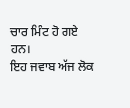ਚਾਰ ਮਿੰਟ ਹੋ ਗਏ ਹਨ।
ਇਹ ਜਵਾਬ ਅੱਜ ਲੋਕ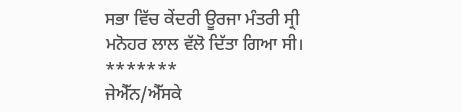ਸਭਾ ਵਿੱਚ ਕੇਂਦਰੀ ਊਰਜਾ ਮੰਤਰੀ ਸ੍ਰੀ ਮਨੋਹਰ ਲਾਲ ਵੱਲੋ ਦਿੱਤਾ ਗਿਆ ਸੀ।
*******
ਜੇਐੱਨ/ਐੱਸਕੇ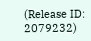(Release ID: 2079232)